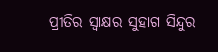ପ୍ରୀତିର ସ୍ଵାକ୍ଷର ସୁହାଗ ସିନ୍ଦୁର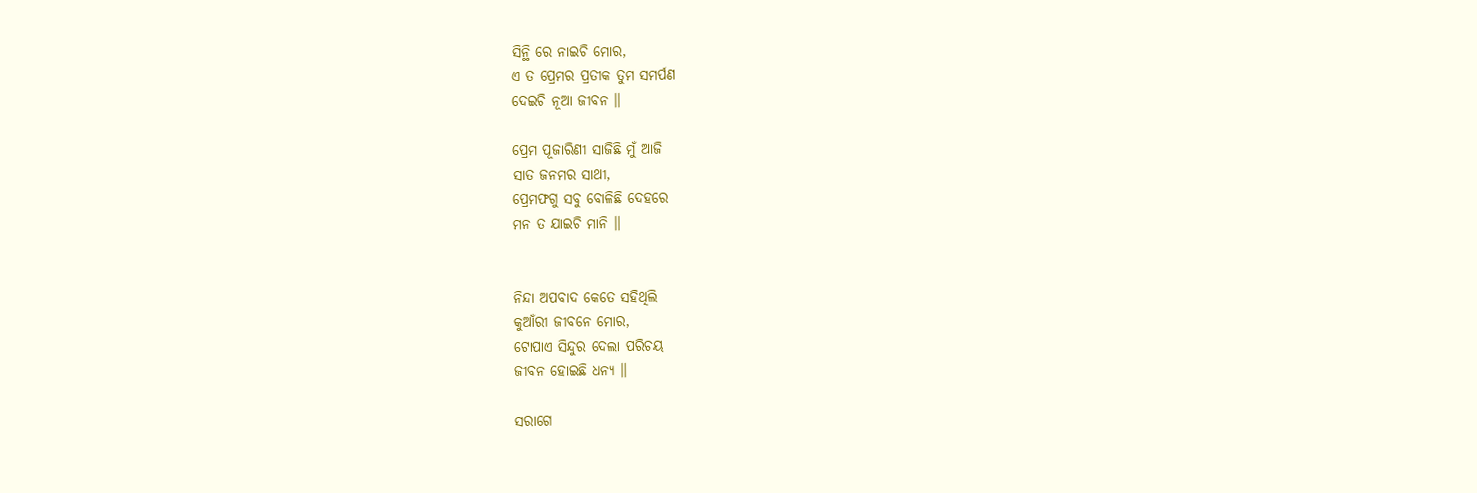ସିନ୍ଥି ରେ ନାଇଚି ମୋର,
ଏ ତ ପ୍ରେମର ପ୍ରତୀକ ତୁମ ସମର୍ପଣ
ଦେଇଚି ନୂଆ ଜୀବନ ॥

ପ୍ରେମ ପୂଜାରିଣୀ ସାଜିଛି ମୁଁ ଆଜି
ସାତ ଜନମର ସାଥୀ,
ପ୍ରେମଫଗୁ ସବୁ ବୋଳିଛି ଦେହରେ
ମନ ତ ଯାଇଚି ମାନି ॥


ନିନ୍ଦା ଅପବାଦ କେତେ ସହିଥିଲି
କୁଆଁରୀ ଜୀବନେ ମୋର,
ଟୋପାଏ ସିନ୍ଦୁର ଦେଲା ପରିଚୟ
ଜୀବନ ହୋଇଛି ଧନ୍ୟ ॥

ସରାଗେ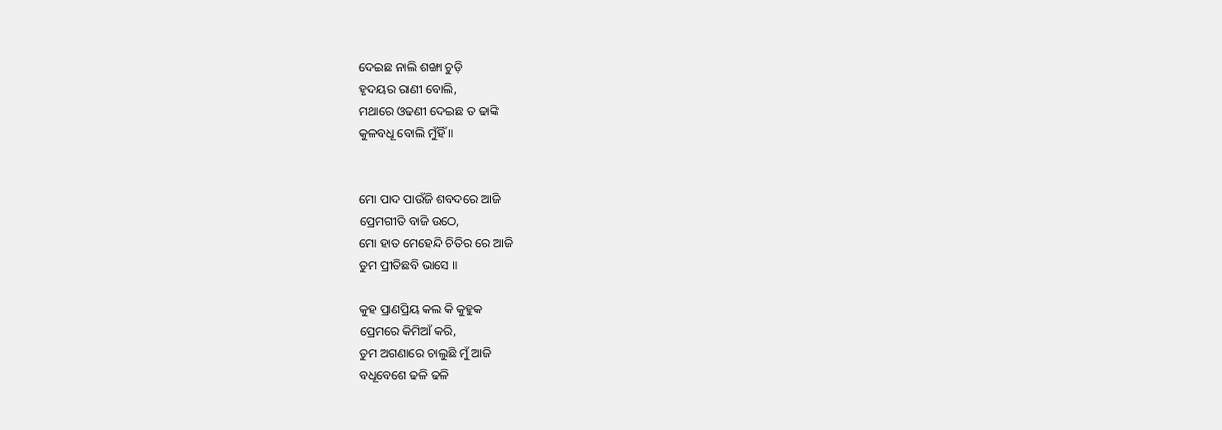ଦେଇଛ ନାଲି ଶଙ୍ଖା ଚୁଡ଼ି
ହୃଦୟର ରାଣୀ ବୋଲି,
ମଥାରେ ଓଢଣୀ ଦେଇଛ ତ ଢାଙ୍କି
କୁଳବଧୂ ବୋଲି ମୁଁହିଁ ॥


ମୋ ପାଦ ପାଉଁଜି ଶବଦରେ ଆଜି
ପ୍ରେମଗୀତି ବାଜି ଉଠେ,
ମୋ ହାତ ମେହେନ୍ଦି ଚିତିର ରେ ଆଜି
ତୁମ ପ୍ରୀତିଛବି ଭାସେ ॥

କୁହ ପ୍ରାଣପ୍ରିୟ କଲ କି କୁହୁକ
ପ୍ରେମରେ କିମିଆଁ କରି,
ତୁମ ଅଗଣାରେ ଚାଲୁଛି ମୁଁ ଆଜି
ବଧୂବେଶେ ଢଳି ଢଳି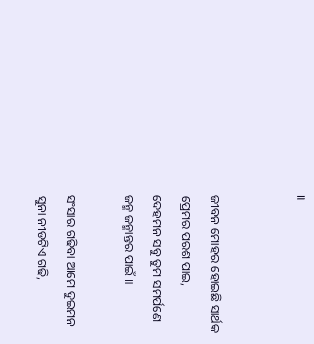॥


ଜୀବନ ମୋହର ହୋଇଛି ସାର୍ଥକ
ପ୍ରେମର ପରଶ ପାଇ,
ଦେହମନ ସବୁ ତୁମ ସମର୍ପଣେ
ଜନ୍ମ ଜନ୍ମାନ୍ତର ପାଇଁ ॥

ସଂସାର ଗଢିବା ଆମେ ଦୁଇମନ
ସୁନା ନୀଡଟିଏ ଗଢି,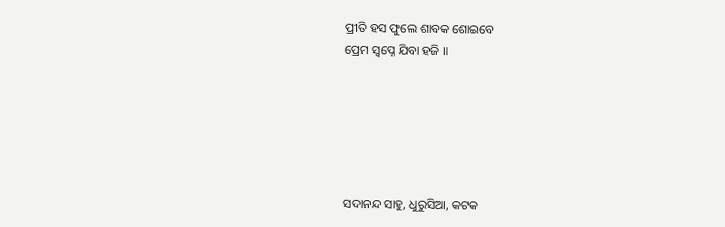ପ୍ରୀତି ହସ ଫୁଲେ ଶାବକ ଶୋଇବେ
ପ୍ରେମ ସ୍ଵପ୍ନେ ଯିବା ହଜି ॥






ସଦାନନ୍ଦ ସାହୁ, ଧୁରୁସିଆ, କଟକ